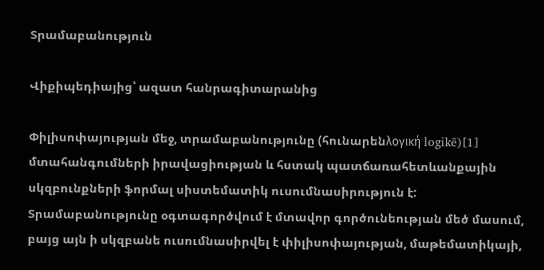Տրամաբանություն

Վիքիպեդիայից՝ ազատ հանրագիտարանից

Փիլիսոփայության մեջ, տրամաբանությունը (հունարենλογική logikē)[1] մտահանգումների իրավացիության և հստակ պատճառահետևանքային սկզբունքների ֆորմալ սիստեմատիկ ուսումնասիրություն է: Տրամաբանությունը օգտագործվում է մտավոր գործունեության մեծ մասում, բայց այն ի սկզբանե ուսումնասիրվել է փիլիսոփայության, մաթեմատիկայի,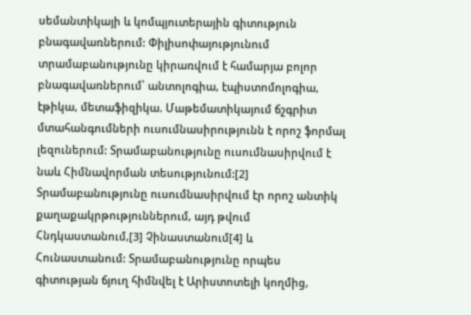սեմանտիկայի և կոմպյուտերային գիտություն բնագավառներում: Փիլիսոփայությունում տրամաբանությունը կիրառվում է համարյա բոլոր բնագավառներում՝ անտոլոգիա, էպիստոմոլոգիա, էթիկա, մետաֆիզիկա. Մաթեմատիկայում ճշգրիտ մտահանգումների ուսումնասիրությունն է որոշ ֆորմալ լեզուներում: Տրամաբանությունը ուսումնասիրվում է նաև Հիմնավորման տեսությունում:[2] Տրամաբանությունը ուսումնասիրվում էր որոշ անտիկ քաղաքակրթություններում, այդ թվում Հնդկաստանում,[3] Չինաստանում[4] և Հունաստանում: Տրամաբանությունը որպես գիտության ճյուղ հիմնվել է Արիստոտելի կողմից,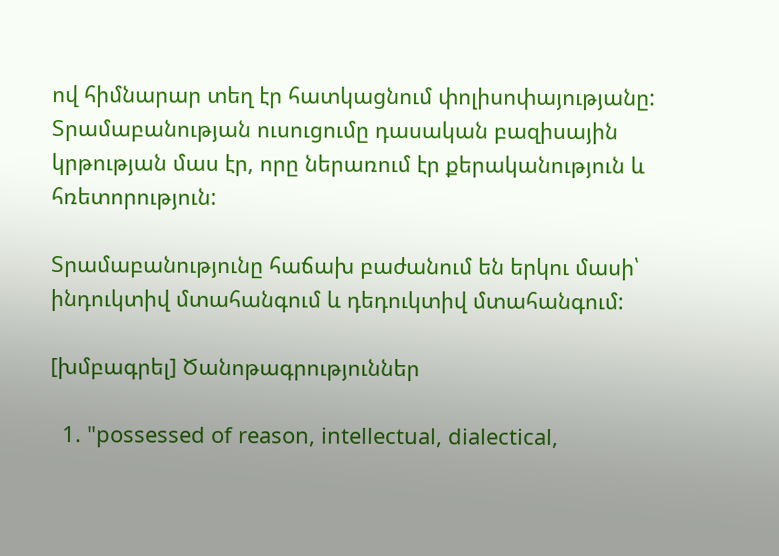ով հիմնարար տեղ էր հատկացնում փոլիսոփայությանը: Տրամաբանության ուսուցումը դասական բազիսային կրթության մաս էր, որը ներառում էր քերականություն և հռետորություն:

Տրամաբանությունը հաճախ բաժանում են երկու մասի՝ ինդուկտիվ մտահանգում և դեդուկտիվ մտահանգում:

[խմբագրել] Ծանոթագրություններ

  1. "possessed of reason, intellectual, dialectical,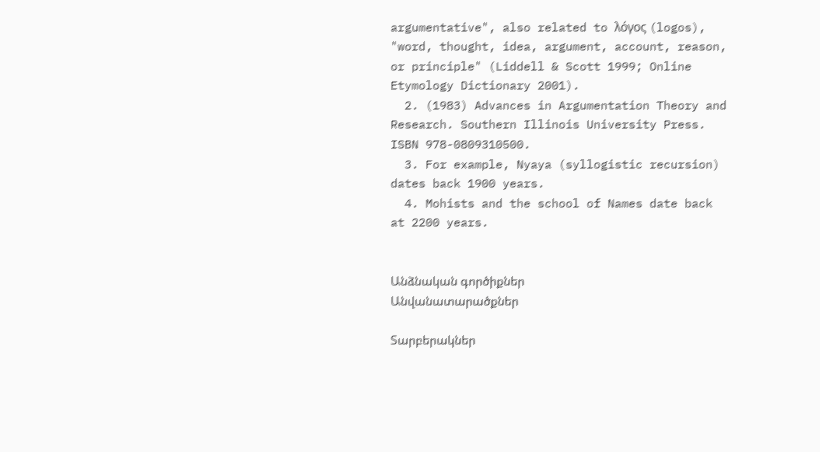argumentative", also related to λόγος (logos), "word, thought, idea, argument, account, reason, or principle" (Liddell & Scott 1999; Online Etymology Dictionary 2001).
  2. (1983) Advances in Argumentation Theory and Research. Southern Illinois University Press. ISBN 978-0809310500.
  3. For example, Nyaya (syllogistic recursion) dates back 1900 years.
  4. Mohists and the school of Names date back at 2200 years.


Անձնական գործիքներ
Անվանատարածքներ

Տարբերակներ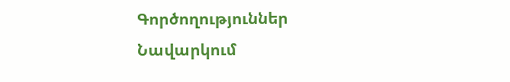Գործողություններ
Նավարկում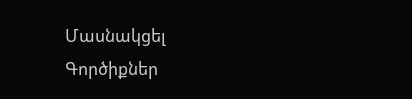Մասնակցել
Գործիքներ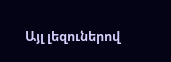Այլ լեզուներով